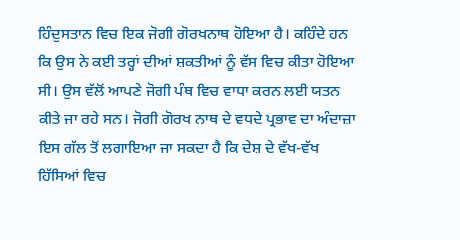ਹਿੰਦੁਸਤਾਨ ਵਿਚ ਇਕ ਜੋਗੀ ਗੋਰਖਨਾਥ ਹੋਇਆ ਹੈ। ਕਹਿੰਦੇ ਹਨ ਕਿ ਉਸ ਨੇ ਕਈ ਤਰ੍ਹਾਂ ਦੀਆਂ ਸ਼ਕਤੀਆਂ ਨੂੰ ਵੱਸ ਵਿਚ ਕੀਤਾ ਹੋਇਆ ਸੀ। ਉਸ ਵੱਲੋਂ ਆਪਣੇ ਜੋਗੀ ਪੰਥ ਵਿਚ ਵਾਧਾ ਕਰਨ ਲਈ ਯਤਨ ਕੀਤੇ ਜਾ ਰਹੇ ਸਨ। ਜੋਗੀ ਗੋਰਖ ਨਾਥ ਦੇ ਵਧਦੇ ਪ੍ਰਭਾਵ ਦਾ ਅੰਦਾਜ਼ਾ ਇਸ ਗੱਲ ਤੋਂ ਲਗਾਇਆ ਜਾ ਸਕਦਾ ਹੈ ਕਿ ਦੇਸ਼ ਦੇ ਵੱਖ-ਵੱਖ ਹਿੱਸਿਆਂ ਵਿਚ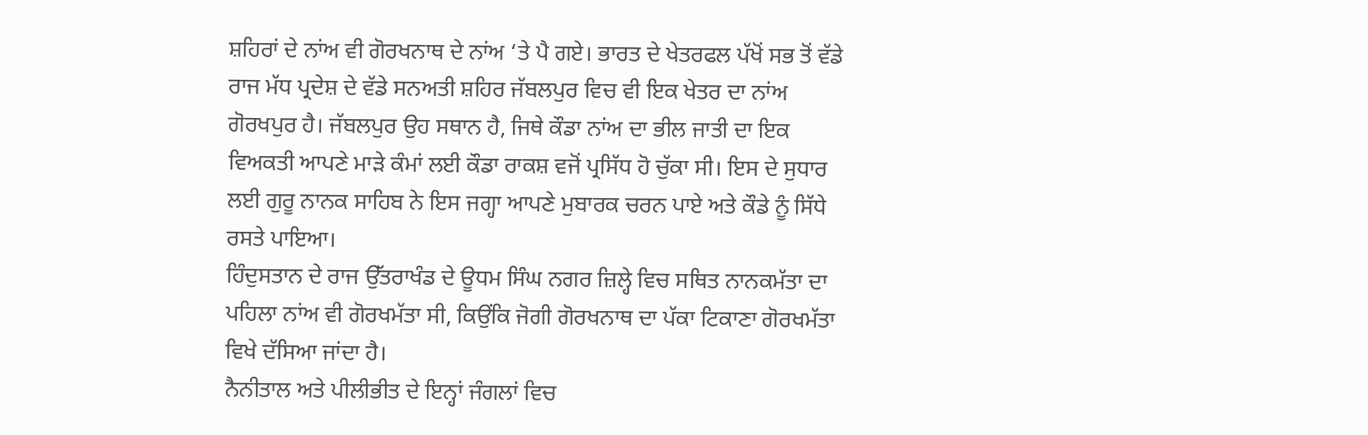ਸ਼ਹਿਰਾਂ ਦੇ ਨਾਂਅ ਵੀ ਗੋਰਖਨਾਥ ਦੇ ਨਾਂਅ ‘ਤੇ ਪੈ ਗਏ। ਭਾਰਤ ਦੇ ਖੇਤਰਫਲ ਪੱਖੋਂ ਸਭ ਤੋਂ ਵੱਡੇ ਰਾਜ ਮੱਧ ਪ੍ਰਦੇਸ਼ ਦੇ ਵੱਡੇ ਸਨਅਤੀ ਸ਼ਹਿਰ ਜੱਬਲਪੁਰ ਵਿਚ ਵੀ ਇਕ ਖੇਤਰ ਦਾ ਨਾਂਅ ਗੋਰਖਪੁਰ ਹੈ। ਜੱਬਲਪੁਰ ਉਹ ਸਥਾਨ ਹੈ, ਜਿਥੇ ਕੌਡਾ ਨਾਂਅ ਦਾ ਭੀਲ ਜਾਤੀ ਦਾ ਇਕ ਵਿਅਕਤੀ ਆਪਣੇ ਮਾੜੇ ਕੰਮਾਂ ਲਈ ਕੌਡਾ ਰਾਕਸ਼ ਵਜੋਂ ਪ੍ਰਸਿੱਧ ਹੋ ਚੁੱਕਾ ਸੀ। ਇਸ ਦੇ ਸੁਧਾਰ ਲਈ ਗੁਰੂ ਨਾਨਕ ਸਾਹਿਬ ਨੇ ਇਸ ਜਗ੍ਹਾ ਆਪਣੇ ਮੁਬਾਰਕ ਚਰਨ ਪਾਏ ਅਤੇ ਕੌਡੇ ਨੂੰ ਸਿੱਧੇ ਰਸਤੇ ਪਾਇਆ।
ਹਿੰਦੁਸਤਾਨ ਦੇ ਰਾਜ ਉੱਤਰਾਖੰਡ ਦੇ ਊਧਮ ਸਿੰਘ ਨਗਰ ਜ਼ਿਲ੍ਹੇ ਵਿਚ ਸਥਿਤ ਨਾਨਕਮੱਤਾ ਦਾ ਪਹਿਲਾ ਨਾਂਅ ਵੀ ਗੋਰਖਮੱਤਾ ਸੀ, ਕਿਉਂਕਿ ਜੋਗੀ ਗੋਰਖਨਾਥ ਦਾ ਪੱਕਾ ਟਿਕਾਣਾ ਗੋਰਖਮੱਤਾ ਵਿਖੇ ਦੱਸਿਆ ਜਾਂਦਾ ਹੈ।
ਨੈਨੀਤਾਲ ਅਤੇ ਪੀਲੀਭੀਤ ਦੇ ਇਨ੍ਹਾਂ ਜੰਗਲਾਂ ਵਿਚ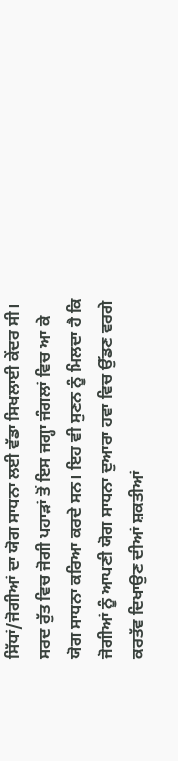ਸਿੱਧਾਂ/ਜੋਗੀਆਂ ਦਾ ਯੋਗ ਸਾਧਨਾ ਲਈ ਵੱਡਾ ਸਿਖਲਾਈ ਕੇਂਦਰ ਸੀ। ਸਰਦ ਰੁੱਤ ਵਿਚ ਜੋਗੀ ਪਹਾੜਾਂ ਤੋਂ ਇਸ ਜਗ੍ਹਾ ਜੰਗਲਾਂ ਵਿਚ ਆ ਕੇ ਯੋਗ ਸਾਧਨਾ ਕਰਿਆ ਕਰਦੇ ਸਨ। ਇਹ ਵੀ ਸੁਣਨ ਨੂੰ ਮਿਲਦਾ ਹੈ ਕਿ ਜੋਗੀਆਂ ਨੂੰ ਆਪਣੀ ਯੋਗ ਸਾਧਨਾ ਦੁਆਰਾ ਹਵਾ ਵਿਚ ਉੱਡਣ ਵਰਗੇ ਕਰਤੱਵ ਦਿਖਾਉਣ ਦੀਆਂ ਸ਼ਕਤੀਆਂ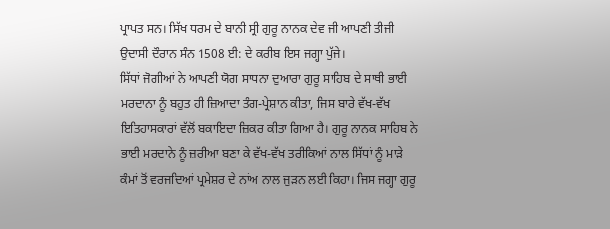ਪ੍ਰਾਪਤ ਸਨ। ਸਿੱਖ ਧਰਮ ਦੇ ਬਾਨੀ ਸ੍ਰੀ ਗੁਰੂ ਨਾਨਕ ਦੇਵ ਜੀ ਆਪਣੀ ਤੀਜੀ ਉਦਾਸੀ ਦੌਰਾਨ ਸੰਨ 1508 ਈ: ਦੇ ਕਰੀਬ ਇਸ ਜਗ੍ਹਾ ਪੁੱਜੇ।
ਸਿੱਧਾਂ ਜੋਗੀਆਂ ਨੇ ਆਪਣੀ ਯੋਗ ਸਾਧਨਾ ਦੁਆਰਾ ਗੁਰੂ ਸਾਹਿਬ ਦੇ ਸਾਥੀ ਭਾਈ ਮਰਦਾਨਾ ਨੂੰ ਬਹੁਤ ਹੀ ਜ਼ਿਆਦਾ ਤੰਗ-ਪ੍ਰੇਸ਼ਾਨ ਕੀਤਾ, ਜਿਸ ਬਾਰੇ ਵੱਖ-ਵੱਖ ਇਤਿਹਾਸਕਾਰਾਂ ਵੱਲੋਂ ਬਕਾਇਦਾ ਜ਼ਿਕਰ ਕੀਤਾ ਗਿਆ ਹੈ। ਗੁਰੂ ਨਾਨਕ ਸਾਹਿਬ ਨੇ ਭਾਈ ਮਰਦਾਨੇ ਨੂੰ ਜ਼ਰੀਆ ਬਣਾ ਕੇ ਵੱਖ-ਵੱਖ ਤਰੀਕਿਆਂ ਨਾਲ ਸਿੱਧਾਂ ਨੂੰ ਮਾੜੇ ਕੰਮਾਂ ਤੋਂ ਵਰਜਦਿਆਂ ਪ੍ਰਮੇਸ਼ਰ ਦੇ ਨਾਂਅ ਨਾਲ ਜੁੜਨ ਲਈ ਕਿਹਾ। ਜਿਸ ਜਗ੍ਹਾ ਗੁਰੂ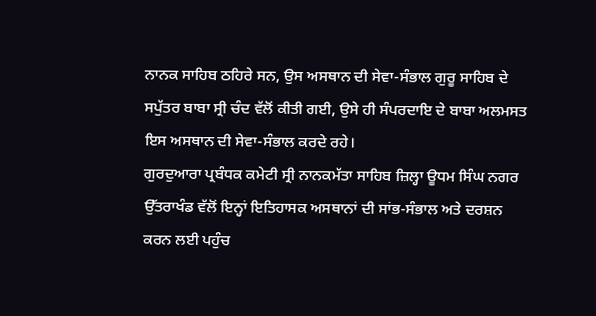ਨਾਨਕ ਸਾਹਿਬ ਠਹਿਰੇ ਸਨ, ਉਸ ਅਸਥਾਨ ਦੀ ਸੇਵਾ-ਸੰਭਾਲ ਗੁਰੂ ਸਾਹਿਬ ਦੇ ਸਪੁੱਤਰ ਬਾਬਾ ਸ੍ਰੀ ਚੰਦ ਵੱਲੋਂ ਕੀਤੀ ਗਈ, ਉਸੇ ਹੀ ਸੰਪਰਦਾਇ ਦੇ ਬਾਬਾ ਅਲਮਸਤ ਇਸ ਅਸਥਾਨ ਦੀ ਸੇਵਾ-ਸੰਭਾਲ ਕਰਦੇ ਰਹੇ।
ਗੁਰਦੁਆਰਾ ਪ੍ਰਬੰਧਕ ਕਮੇਟੀ ਸ੍ਰੀ ਨਾਨਕਮੱਤਾ ਸਾਹਿਬ ਜ਼ਿਲ੍ਹਾ ਊਧਮ ਸਿੰਘ ਨਗਰ ਉੱਤਰਾਖੰਡ ਵੱਲੋਂ ਇਨ੍ਹਾਂ ਇਤਿਹਾਸਕ ਅਸਥਾਨਾਂ ਦੀ ਸਾਂਭ-ਸੰਭਾਲ ਅਤੇ ਦਰਸ਼ਨ ਕਰਨ ਲਈ ਪਹੁੰਚ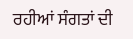ਰਹੀਆਂ ਸੰਗਤਾਂ ਦੀ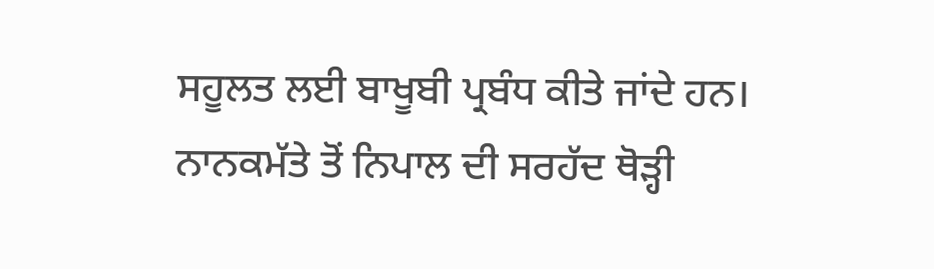ਸਹੂਲਤ ਲਈ ਬਾਖੂਬੀ ਪ੍ਰਬੰਧ ਕੀਤੇ ਜਾਂਦੇ ਹਨ।
ਨਾਨਕਮੱਤੇ ਤੋਂ ਨਿਪਾਲ ਦੀ ਸਰਹੱਦ ਥੋੜ੍ਹੀ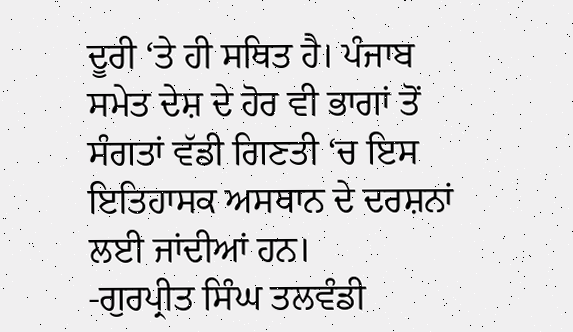ਦੂਰੀ ‘ਤੇ ਹੀ ਸਥਿਤ ਹੈ। ਪੰਜਾਬ ਸਮੇਤ ਦੇਸ਼ ਦੇ ਹੋਰ ਵੀ ਭਾਗਾਂ ਤੋਂ ਸੰਗਤਾਂ ਵੱਡੀ ਗਿਣਤੀ ‘ਚ ਇਸ ਇਤਿਹਾਸਕ ਅਸਥਾਨ ਦੇ ਦਰਸ਼ਨਾਂ ਲਈ ਜਾਂਦੀਆਂ ਹਨ।
-ਗੁਰਪ੍ਰੀਤ ਸਿੰਘ ਤਲਵੰਡੀ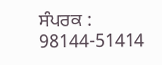ਸੰਪਰਕ : 98144-51414